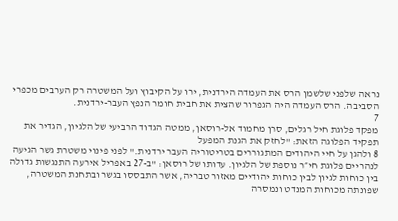נראה שלפני שלשמן הרס את העמדה הירדנית, ירו על הקיבוץ ועל המשטרה רק הערבים מכפרי הסביבה. הרס העמדה היה הגפרור שהצית את חבית חומר הנפץ העבר-ירדנית.
7
מפקד פלוגת חיל רגלים, סרן מחמוד אל-רוסאן, ממטה הגדוד הרביעי של הלגיון, הגדיר את תפקיד הפלוגה הזאת: "לחזק את הגנת המפעל
8 ולהגן על חיי היהודים המתגוררים בטריטוריה העבר ירדנית." לפני פינוי משטרת גשר הגיעה לנהריים פלוגת חי״ר נוספת של הלגיון. עדותו של רוסאן: "ב-27 באפריל אירעה התנגשות גדולה בין כוחות לגיון לבין כוחות יהודיים מאזור טבריה, אשר התבססו בגשר ובתחנת המשטרה, שפונתה מכוחות המנדט ונמסרה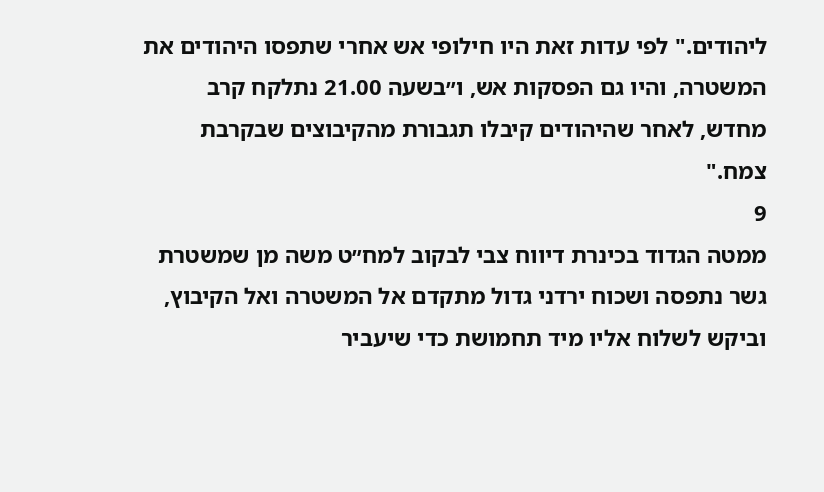ליהודים." לפי עדות זאת היו חילופי אש אחרי שתפסו היהודים את המשטרה, והיו גם הפסקות אש, ו״בשעה 21.00 נתלקח קרב מחדש, לאחר שהיהודים קיבלו תגבורת מהקיבוצים שבקרבת צמח."
9
ממטה הגדוד בכינרת דיווח צבי לבקוב למח״ט משה מן שמשטרת גשר נתפסה ושכוח ירדני גדול מתקדם אל המשטרה ואל הקיבוץ, וביקש לשלוח אליו מיד תחמושת כדי שיעביר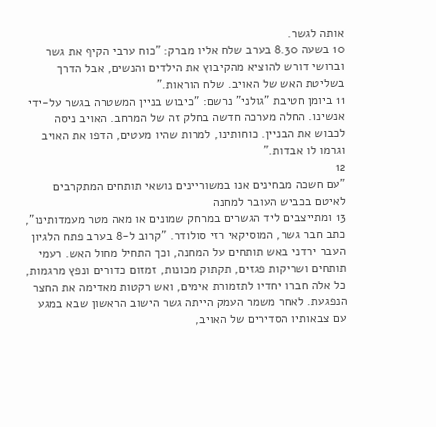אותה לגשר.
10 בשעה 8.30 בערב שלח אליו מברק: "כוח ערבי הקיף את גשר וברושי דורש להוציא מהקיבוץ את הילדים והנשים, אבל הדרך בשליטת האש של האויב. שלח הוראות."
11 ביומן חטיבת "גולני" נרשם: "כיבוש בניין המשטרה בגשר על-ידי אנשינו. החלה מערכה חדשה בחלק זה של המרחב. האויב ניסה לכבוש את הבניין. כוחותינו, למרות שהיו מעטים, הדפו את האויב וגרמו לו אבדות."
12
"עם חשכה מבחינים אנו במשוריינים נושאי תותחים המתקרבים לאיטם בכביש העובר למחנה
13 ומתייצבים ליד הגשרים במרחק שמונים או מאה מטר מעמדותינו", כתב חבר גשר, המוסיקאי רזי סולודר. "קרוב ל-8 בערב פתח הלגיון העבר ירדני באש תותחים על המחנה, וכך התחיל מחול האש. רעמי תותחים ושריקות פגזים, תקתוק מכונות, זמזום כדורים ונפץ מרגמות, כל אלה חברו יחדיו לתזמורת אימים, ואש רקטות מאדימה את החצר הנפגעת. לאחר משמר העמק הייתה גשר הישוב הראשון שבא במגע עם צבאותיו הסדירים של האויב,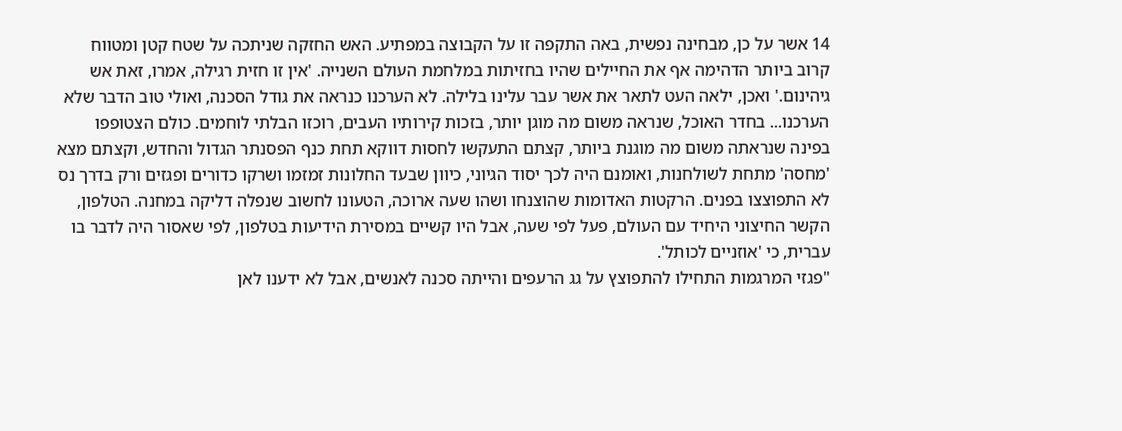14 אשר על כן, מבחינה נפשית, באה התקפה זו על הקבוצה במפתיע. האש החזקה שניתכה על שטח קטן ומטווח קרוב ביותר הדהימה אף את החיילים שהיו בחזיתות במלחמת העולם השנייה. 'אין זו חזית רגילה, אמרו, זאת אש גיהינום.' ואכן, ילאה העט לתאר את אשר עבר עלינו בלילה. לא הערכנו כנראה את גודל הסכנה, ואולי טוב הדבר שלא הערכנו... בחדר האוכל, שנראה משום מה מוגן יותר, בזכות קירותיו העבים, רוכזו הבלתי לוחמים. כולם הצטופפו בפינה שנראתה משום מה מוגנת ביותר, קצתם התעקשו לחסות דווקא תחת כנף הפסנתר הגדול והחדש, וקצתם מצא 'מחסה' מתחת לשולחנות, ואומנם היה לכך יסוד הגיוני, כיוון שבעד החלונות זמזמו ושרקו כדורים ופגזים ורק בדרך נס לא התפוצצו בפנים. הרקטות האדומות שהוצנחו ושהו שעה ארוכה, הטעונו לחשוב שנפלה דליקה במחנה. הטלפון, הקשר החיצוני היחיד עם העולם, פעל לפי שעה, אבל היו קשיים במסירת הידיעות בטלפון, לפי שאסור היה לדבר בו עברית, כי 'אוזניים לכותל'.
"פגזי המרגמות התחילו להתפוצץ על גג הרעפים והייתה סכנה לאנשים, אבל לא ידענו לאן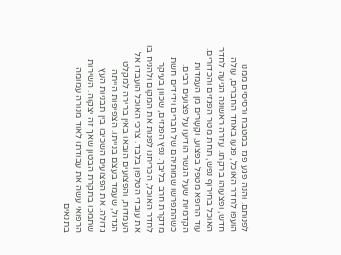לפנותם. והנה פגע פגז במטבח ורסיסים ממנו הועפו לחדר האוכל, פגעו באחד החברים, עולה חדש, ופצעוהו ברקתו. עזרה ראשונה הגיעה לחדר האוכל בחירוף נפש, תחת מטר הפגזים והכדורים. עוד הרופא מטפל בפצוע, וקָשָרים מן העמדות הקדמיות שעל הגשר הודיעו על פצועים רבים. כשהתפרשו שמותיהם של חברים וידידים חשת מדקרת חרב בליבך. נפץ הפגזים, שכוון בעיקר לחדר האוכל, הכריחנו לפנות את המקום ולהניח בו את עובדי הטלפון בלבד. צרכי האוכל הועבדו אל העמדות, והפצועים הובאו באין ברירה למקלט הגדול, שעמד בעצם בנייתו. הצפיפות הייתה גדולה. את הפצועים השכיבו בין תבניות העץ שתמכו בתקרת הבטון שאך זה יצקוה. השירות הרפואי עשה את עבודתו לאוד מנורה עמומה בתנאים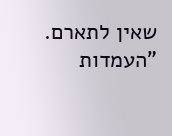שאין לתארם.
"העמדות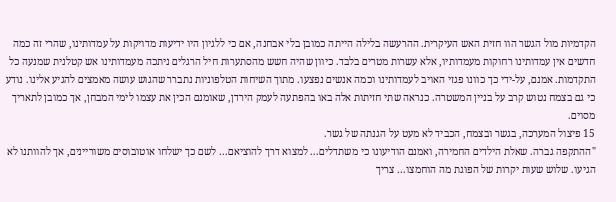הקדמיות מול הגשר הוו חזית האש העיקרית. ההרעשה בלילה הייתה כמובן בלי אבחנה, אם כי ללגיון היו ידיעות מדויקות על עמדותינו, שהרי זה כמה חדשים אין עמדותינו רחוקות מעמדותיו, אלא עשרות מטרים בלבד. כיוון שהיה חשש מהסתערות חיל הרגלים ניתכה מעמדותינו אש קטלנית שמנעה כל התקדמות. אמנם, על-ידי כך כוונו פגזי האויב לעמדותינו וכמה אנשים נפצעו. מתוך השיחות הטלפוניות נתברר שהגוש עושה מאמצים להגיע אלינו. נודע כי גם בצמח נטוש קרב על בניין המשטרה. כנראה שתי חזיתות אלה באו בהפתעה לעמק הירדן, שאומנם הכין את עצמו לימי המבחן, אך כמובן לתאריך מסוים.
15 פיצול המערכה, בגשר ובצמח, הכביד לא מעט על הגנתה של גשר.
"ההתקפה גברה. שאלת הילדים החמירה, ואמנם הודיעונו כי משתדלים... למצוא דרך להוציאם... לשם כך ישלחו אוטובוסים משוריינים, אך להוותנו לא הגיעו. שלוש שעות יקרות של הפוגת מה הוחמצו... צריך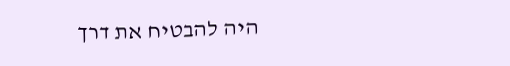היה להבטיח את דרך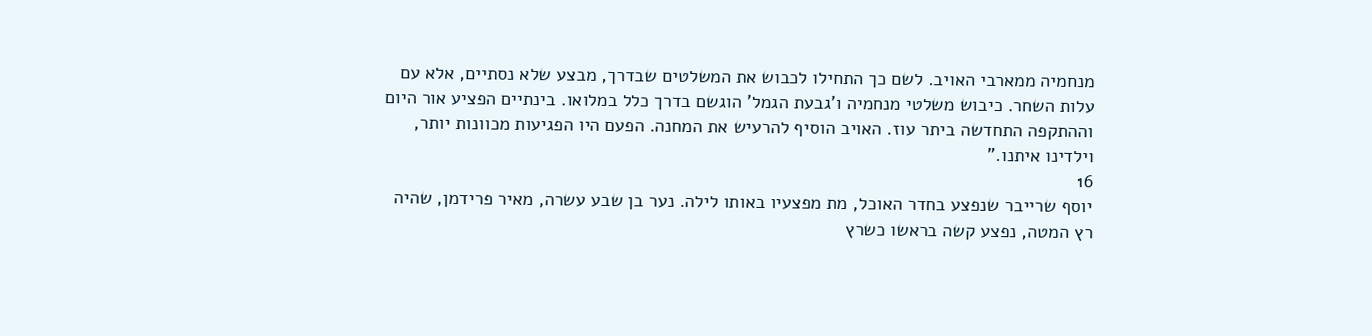מנחמיה ממארבי האויב. לשם כך התחילו לכבוש את המשלטים שבדרך, מבצע שלא נסתיים, אלא עם עלות השחר. כיבוש משלטי מנחמיה ו'גבעת הגמל' הוגשם בדרך כלל במלואו. בינתיים הפציע אור היום וההתקפה התחדשה ביתר עוז. האויב הוסיף להרעיש את המחנה. הפעם היו הפגיעות מכוונות יותר, וילדינו איתנו."
16
יוסף שרייבר שנפצע בחדר האוכל, מת מפצעיו באותו לילה. נער בן שבע עשרה, מאיר פרידמן, שהיה רץ המטה, נפצע קשה בראשו כשרץ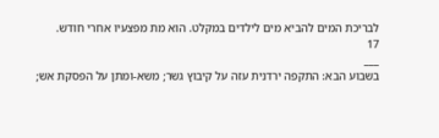לבריכת המים להביא מים לילדים במקלט. הוא מת מפצעיו אחרי חודש.
17
___
בשבוע הבא: התקפה ירדנית עזה על קיבוץ גשר; משא-ומתן על הפסקת אש;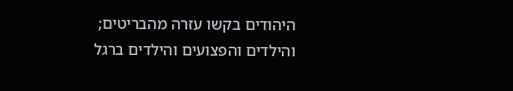היהודים בקשו עזרה מהבריטים; והילדים והפצועים והילדים ברגל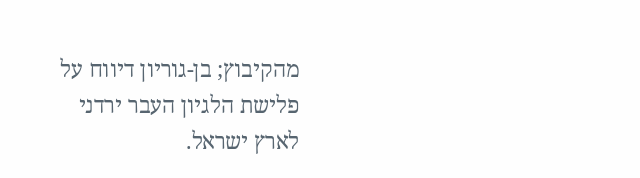מהקיבוץ; בן-גוריון דיווח על פלישת הלגיון העבר ירדני לארץ ישראל.